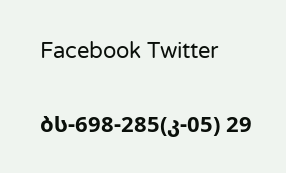Facebook Twitter

ბს-698-285(კ-05) 29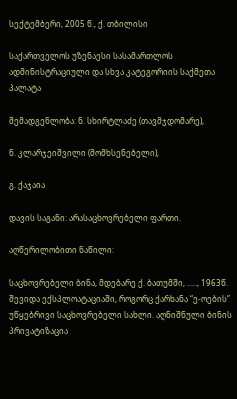სექტემბერი, 2005 წ., ქ. თბილისი

საქართველოს უზენაესი სასამართლოს ადმინისტრაციული და სხვა კატეგორიის საქმეთა პალატა

შემადგენლობა: ნ. სხირტლაძე (თავმჯდომარე),

ნ. კლარჯეიშვილი (მომხსენებელი),

გ. ქაჯაია

დავის საგანი: არასაცხოვრებელი ფართი.

აღწერილობითი ნაწილი:

საცხოვრებელი ბინა, მდებარე ქ. ბათუმში, ....., 1963წ. შევიდა ექსპლოატაციაში, როგორც ქარხანა “ე-ოების” უწყებრივი საცხოვრებელი სახლი. აღნიშნული ბინის პრივატიზაცია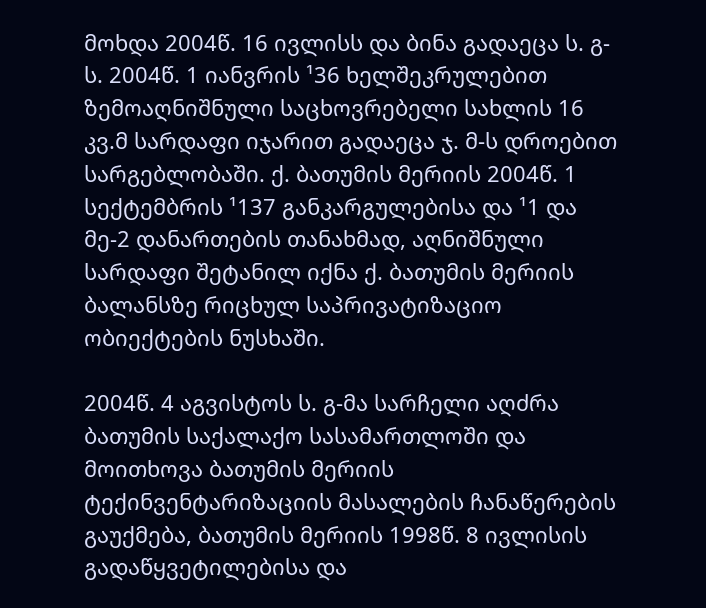მოხდა 2004წ. 16 ივლისს და ბინა გადაეცა ს. გ-ს. 2004წ. 1 იანვრის ¹36 ხელშეკრულებით ზემოაღნიშნული საცხოვრებელი სახლის 16 კვ.მ სარდაფი იჯარით გადაეცა ჯ. მ-ს დროებით სარგებლობაში. ქ. ბათუმის მერიის 2004წ. 1 სექტემბრის ¹137 განკარგულებისა და ¹1 და მე-2 დანართების თანახმად, აღნიშნული სარდაფი შეტანილ იქნა ქ. ბათუმის მერიის ბალანსზე რიცხულ საპრივატიზაციო ობიექტების ნუსხაში.

2004წ. 4 აგვისტოს ს. გ-მა სარჩელი აღძრა ბათუმის საქალაქო სასამართლოში და მოითხოვა ბათუმის მერიის ტექინვენტარიზაციის მასალების ჩანაწერების გაუქმება, ბათუმის მერიის 1998წ. 8 ივლისის გადაწყვეტილებისა და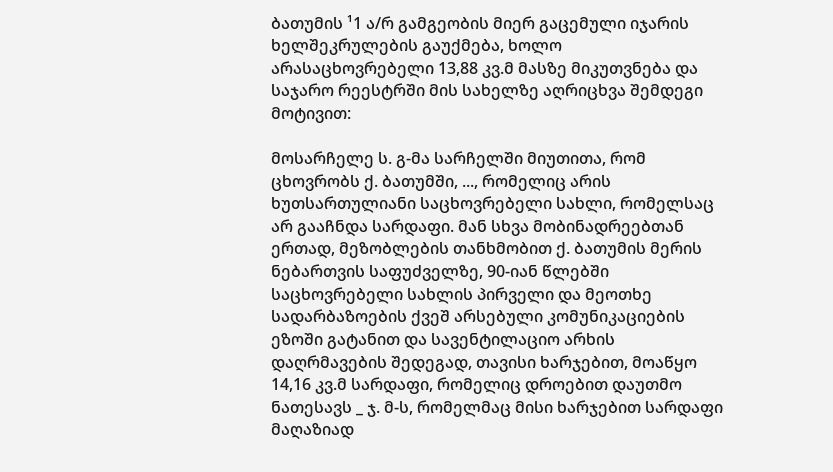ბათუმის ¹1 ა/რ გამგეობის მიერ გაცემული იჯარის ხელშეკრულების გაუქმება, ხოლო არასაცხოვრებელი 13,88 კვ.მ მასზე მიკუთვნება და საჯარო რეესტრში მის სახელზე აღრიცხვა შემდეგი მოტივით:

მოსარჩელე ს. გ-მა სარჩელში მიუთითა, რომ ცხოვრობს ქ. ბათუმში, ..., რომელიც არის ხუთსართულიანი საცხოვრებელი სახლი, რომელსაც არ გააჩნდა სარდაფი. მან სხვა მობინადრეებთან ერთად, მეზობლების თანხმობით ქ. ბათუმის მერის ნებართვის საფუძველზე, 90-იან წლებში საცხოვრებელი სახლის პირველი და მეოთხე სადარბაზოების ქვეშ არსებული კომუნიკაციების ეზოში გატანით და სავენტილაციო არხის დაღრმავების შედეგად, თავისი ხარჯებით, მოაწყო 14,16 კვ.მ სარდაფი, რომელიც დროებით დაუთმო ნათესავს _ ჯ. მ-ს, რომელმაც მისი ხარჯებით სარდაფი მაღაზიად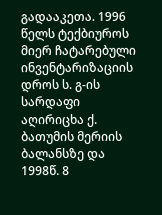გადააკეთა. 1996 წელს ტექბიუროს მიერ ჩატარებული ინვენტარიზაციის დროს ს. გ-ის სარდაფი აღირიცხა ქ. ბათუმის მერიის ბალანსზე და 1998წ. 8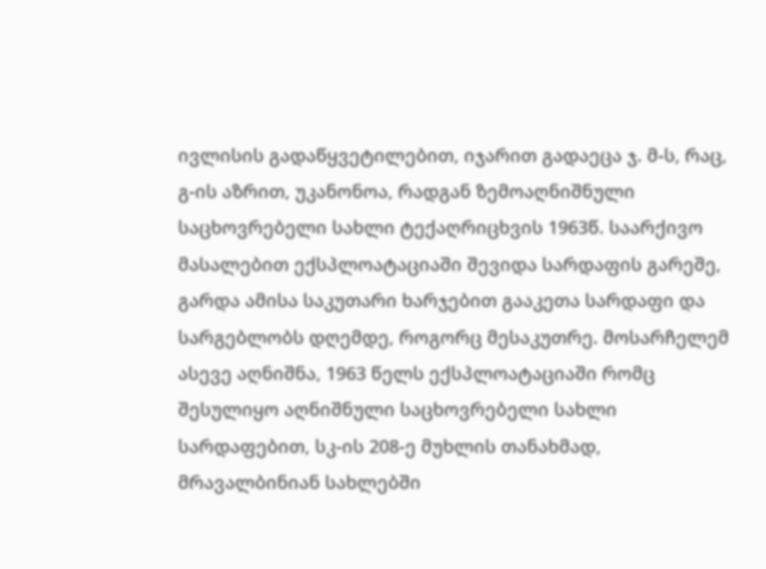ივლისის გადაწყვეტილებით, იჯარით გადაეცა ჯ. მ-ს, რაც, გ-ის აზრით, უკანონოა, რადგან ზემოაღნიშნული საცხოვრებელი სახლი ტექაღრიცხვის 1963წ. საარქივო მასალებით ექსპლოატაციაში შევიდა სარდაფის გარეშე, გარდა ამისა საკუთარი ხარჯებით გააკეთა სარდაფი და სარგებლობს დღემდე, როგორც მესაკუთრე. მოსარჩელემ ასევე აღნიშნა, 1963 წელს ექსპლოატაციაში რომც შესულიყო აღნიშნული საცხოვრებელი სახლი სარდაფებით, სკ-ის 208-ე მუხლის თანახმად, მრავალბინიან სახლებში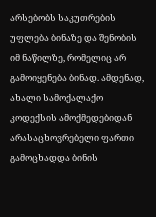არსებობს საკუთრების უფლება ბინაზე და შენობის იმ ნაწილზე, რომელიც არ გამოიყენება ბინად. ამდენად, ახალი სამოქალაქო კოდექსის ამოქმედებიდან არასაცხოვრებელი ფართი გამოცხადდა ბინის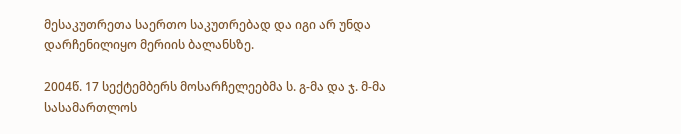მესაკუთრეთა საერთო საკუთრებად და იგი არ უნდა დარჩენილიყო მერიის ბალანსზე.

2004წ. 17 სექტემბერს მოსარჩელეებმა ს. გ-მა და ჯ. მ-მა სასამართლოს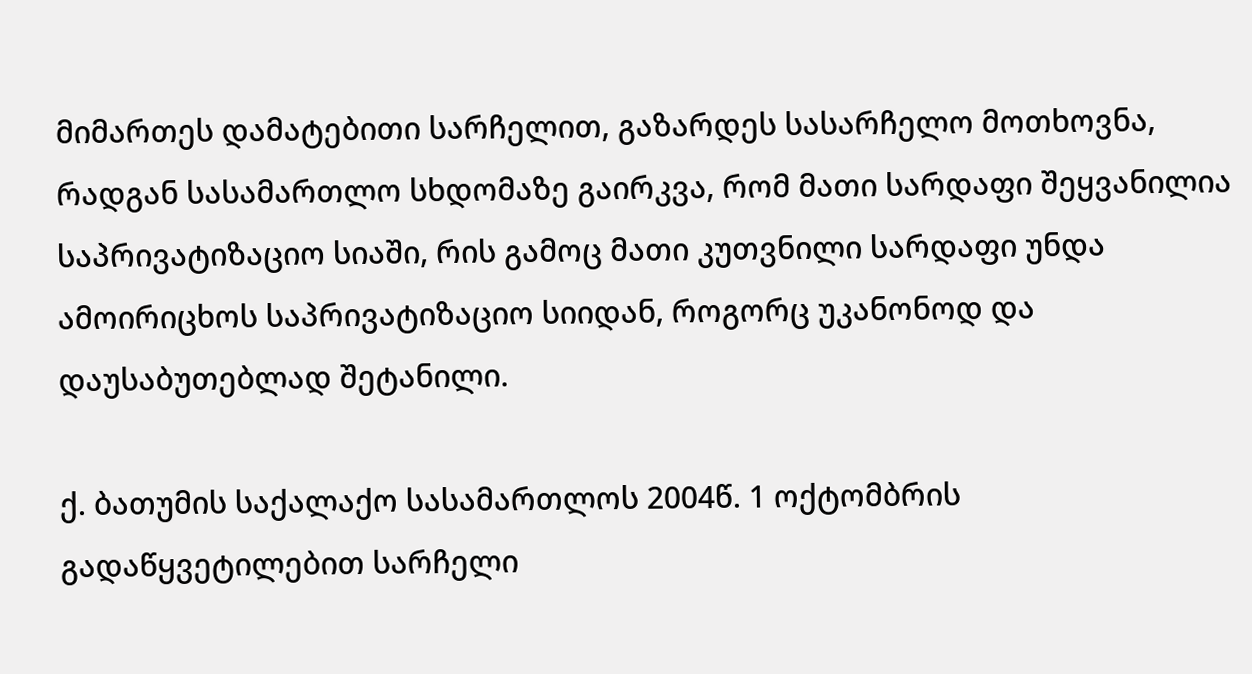მიმართეს დამატებითი სარჩელით, გაზარდეს სასარჩელო მოთხოვნა, რადგან სასამართლო სხდომაზე გაირკვა, რომ მათი სარდაფი შეყვანილია საპრივატიზაციო სიაში, რის გამოც მათი კუთვნილი სარდაფი უნდა ამოირიცხოს საპრივატიზაციო სიიდან, როგორც უკანონოდ და დაუსაბუთებლად შეტანილი.

ქ. ბათუმის საქალაქო სასამართლოს 2004წ. 1 ოქტომბრის გადაწყვეტილებით სარჩელი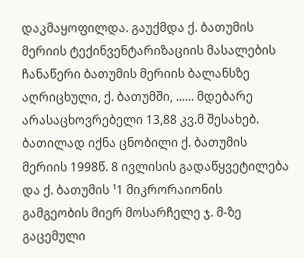დაკმაყოფილდა. გაუქმდა ქ. ბათუმის მერიის ტექინვენტარიზაციის მასალების ჩანაწერი ბათუმის მერიის ბალანსზე აღრიცხული, ქ. ბათუმში, ...... მდებარე არასაცხოვრებელი 13,88 კვ.მ შესახებ. ბათილად იქნა ცნობილი ქ. ბათუმის მერიის 1998წ. 8 ივლისის გადაწყვეტილება და ქ. ბათუმის ¹1 მიკრორაიონის გამგეობის მიერ მოსარჩელე ჯ. მ-ზე გაცემული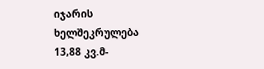იჯარის ხელშეკრულება 13,88 კვ.მ-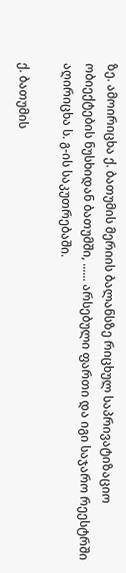ზე. ამოირიცხა ქ. ბათუმის მერიის ბალანსზე რიცხულ საპრივატიზაციო ობიექტების ნუსხიდან ბათუმში, ...... არსებული ფართი და იგი საჯარო რეესტრში აღირიცხა ს. გ-ის საკუთრებაში.

ქ. ბათუმის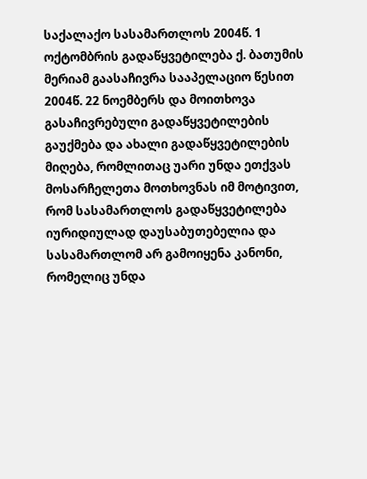საქალაქო სასამართლოს 2004წ. 1 ოქტომბრის გადაწყვეტილება ქ. ბათუმის მერიამ გაასაჩივრა სააპელაციო წესით 2004წ. 22 ნოემბერს და მოითხოვა გასაჩივრებული გადაწყვეტილების გაუქმება და ახალი გადაწყვეტილების მიღება, რომლითაც უარი უნდა ეთქვას მოსარჩელეთა მოთხოვნას იმ მოტივით, რომ სასამართლოს გადაწყვეტილება იურიდიულად დაუსაბუთებელია და სასამართლომ არ გამოიყენა კანონი, რომელიც უნდა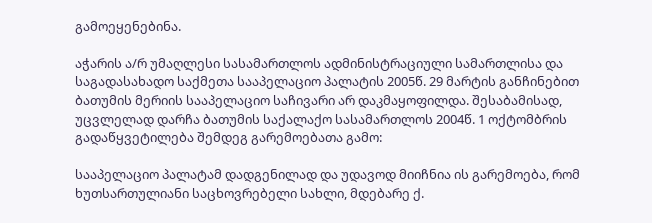გამოეყენებინა.

აჭარის ა/რ უმაღლესი სასამართლოს ადმინისტრაციული სამართლისა და საგადასახადო საქმეთა სააპელაციო პალატის 2005წ. 29 მარტის განჩინებით ბათუმის მერიის სააპელაციო საჩივარი არ დაკმაყოფილდა. შესაბამისად, უცვლელად დარჩა ბათუმის საქალაქო სასამართლოს 2004წ. 1 ოქტომბრის გადაწყვეტილება შემდეგ გარემოებათა გამო:

სააპელაციო პალატამ დადგენილად და უდავოდ მიიჩნია ის გარემოება, რომ ხუთსართულიანი საცხოვრებელი სახლი, მდებარე ქ.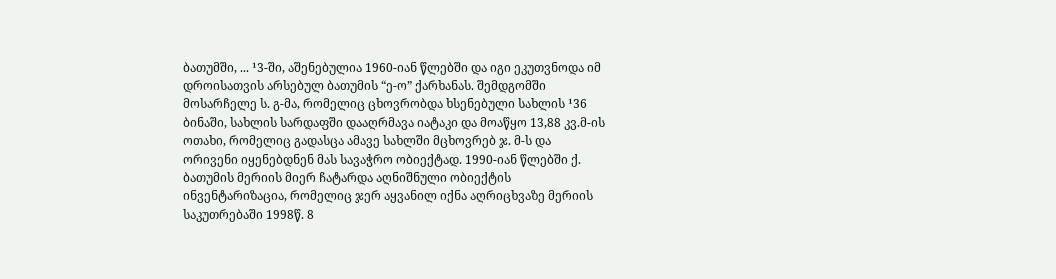ბათუმში, ... ¹3-ში, აშენებულია 1960-იან წლებში და იგი ეკუთვნოდა იმ დროისათვის არსებულ ბათუმის “ე-ო” ქარხანას. შემდგომში მოსარჩელე ს. გ-მა, რომელიც ცხოვრობდა ხსენებული სახლის ¹36 ბინაში, სახლის სარდაფში დააღრმავა იატაკი და მოაწყო 13,88 კვ.მ-ის ოთახი, რომელიც გადასცა ამავე სახლში მცხოვრებ ჯ. მ-ს და ორივენი იყენებდნენ მას სავაჭრო ობიექტად. 1990-იან წლებში ქ. ბათუმის მერიის მიერ ჩატარდა აღნიშნული ობიექტის ინვენტარიზაცია, რომელიც ჯერ აყვანილ იქნა აღრიცხვაზე მერიის საკუთრებაში 1998წ. 8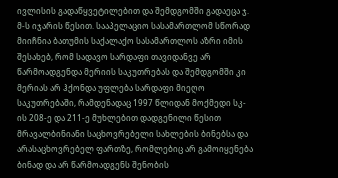ივლისის გადაწყვეტილებით და შემდგომში გადაეცა ჯ. მ-ს იჯარის წესით. სააპელაციო სასამართლომ სწორად მიიჩნია ბათუმის საქალაქო სასამართლოს აზრი იმის შესახებ, რომ სადავო სარდაფი თავიდანვე არ წარმოადგენდა მერიის საკუთრებას და შემდგომში კი მერიას არ ჰქონდა უფლება სარდაფი მიეღო საკუთრებაში, რამდენადაც 1997 წლიდან მოქმედი სკ-ის 208-ე და 211-ე მუხლებით დადგენილი წესით მრავალბინიანი საცხოვრებელი სახლების ბინებსა და არასაცხოვრებელ ფართზე, რომლებიც არ გამოიყენება ბინად და არ წარმოადგენს შენობის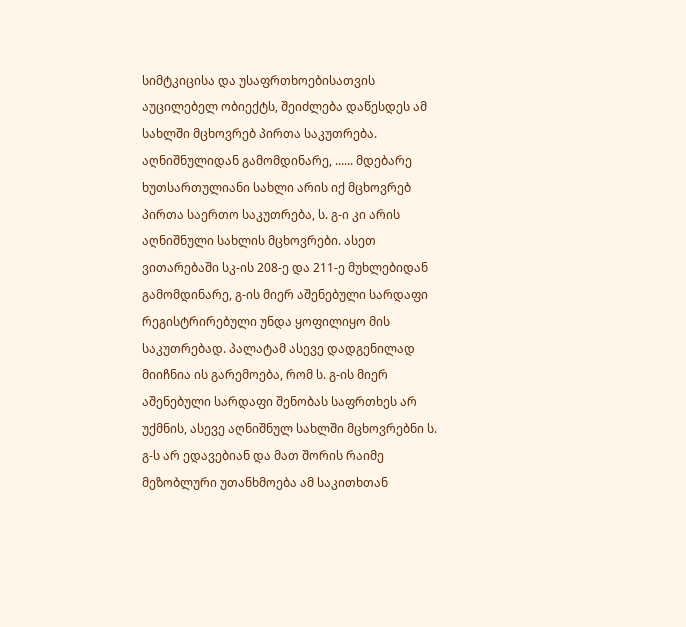სიმტკიცისა და უსაფრთხოებისათვის აუცილებელ ობიექტს, შეიძლება დაწესდეს ამ სახლში მცხოვრებ პირთა საკუთრება. აღნიშნულიდან გამომდინარე, ...... მდებარე ხუთსართულიანი სახლი არის იქ მცხოვრებ პირთა საერთო საკუთრება, ს. გ-ი კი არის აღნიშნული სახლის მცხოვრები. ასეთ ვითარებაში სკ-ის 208-ე და 211-ე მუხლებიდან გამომდინარე, გ-ის მიერ აშენებული სარდაფი რეგისტრირებული უნდა ყოფილიყო მის საკუთრებად. პალატამ ასევე დადგენილად მიიჩნია ის გარემოება, რომ ს. გ-ის მიერ აშენებული სარდაფი შენობას საფრთხეს არ უქმნის, ასევე აღნიშნულ სახლში მცხოვრებნი ს. გ-ს არ ედავებიან და მათ შორის რაიმე მეზობლური უთანხმოება ამ საკითხთან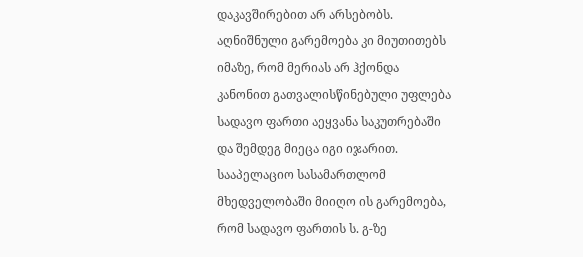დაკავშირებით არ არსებობს. აღნიშნული გარემოება კი მიუთითებს იმაზე, რომ მერიას არ ჰქონდა კანონით გათვალისწინებული უფლება სადავო ფართი აეყვანა საკუთრებაში და შემდეგ მიეცა იგი იჯარით. სააპელაციო სასამართლომ მხედველობაში მიიღო ის გარემოება, რომ სადავო ფართის ს. გ-ზე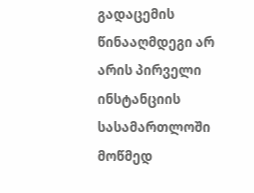გადაცემის წინააღმდეგი არ არის პირველი ინსტანციის სასამართლოში მოწმედ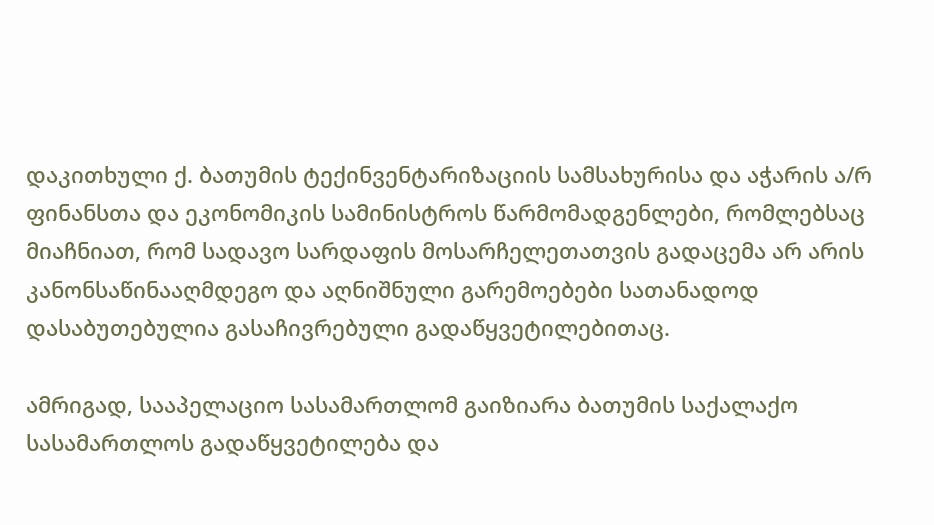დაკითხული ქ. ბათუმის ტექინვენტარიზაციის სამსახურისა და აჭარის ა/რ ფინანსთა და ეკონომიკის სამინისტროს წარმომადგენლები, რომლებსაც მიაჩნიათ, რომ სადავო სარდაფის მოსარჩელეთათვის გადაცემა არ არის კანონსაწინააღმდეგო და აღნიშნული გარემოებები სათანადოდ დასაბუთებულია გასაჩივრებული გადაწყვეტილებითაც.

ამრიგად, სააპელაციო სასამართლომ გაიზიარა ბათუმის საქალაქო სასამართლოს გადაწყვეტილება და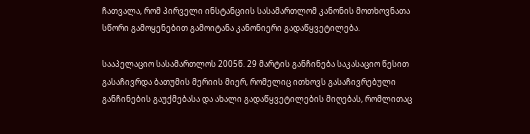ჩათვალა, რომ პირველი ინსტანციის სასამართლომ კანონის მოთხოვნათა სწორი გამოყენებით გამოიტანა კანონიერი გადაწყვეტილება.

სააპელაციო სასამართლოს 2005წ. 29 მარტის განჩინება საკასაციო წესით გასაჩივრდა ბათუმის მერიის მიერ, რომელიც ითხოვს გასაჩივრებული განჩინების გაუქმებასა და ახალი გადაწყვეტილების მიღებას, რომლითაც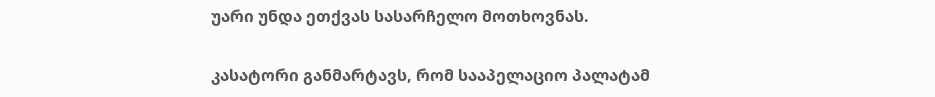უარი უნდა ეთქვას სასარჩელო მოთხოვნას.

კასატორი განმარტავს, რომ სააპელაციო პალატამ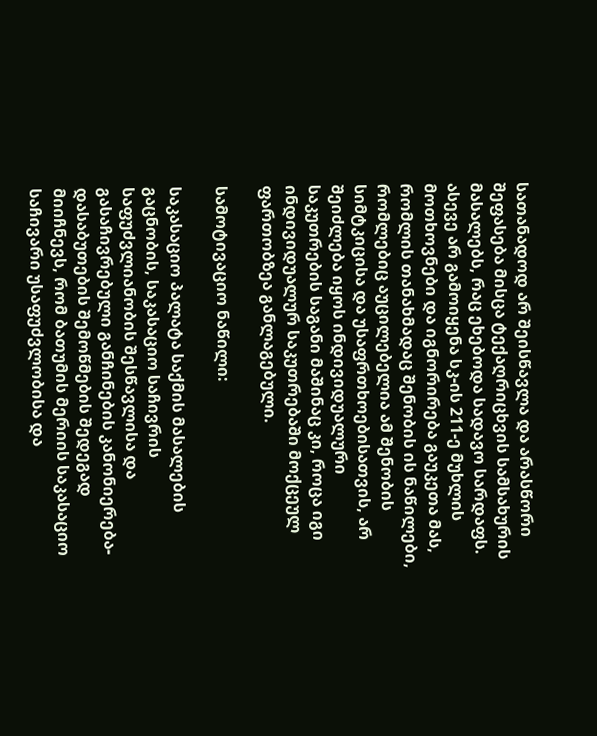სათანადოდ არ შეისწავლა და არასწორი შეფასება მისცა ტექაღრიცხვის სამსახურის მასალებს, რაც ეხებოდა სადავო სარდაფს. ასევე არ გამოიყენა სკ-ის 211-ე მუხლის მოთხოვნები და იგნორირება გაუკეთა მას, რომლის თანახმადაც შენობის ის ნაწილები, რომლებიც აუცილებელია ამ შენობის სიმტკიცისა და უსაფრთხოებისათვის, არ შეიძლება იყოს ინდივიდუალური საკუთრების საგანი მაშინაც კი, როცა იგი ინდივიდუალურ საკუთრებაში მოქცეულ ფართობზეა განლაგებული.

სამოტივაციო ნაწილი:

საკასაციო პალატა საქმის მასალების გაცნობის, საკასაციო საჩივრის საფუძვლიანობის შესწავლისა და გასაჩივრებული განჩინების კანონიერება-დასაბუთების შემოწმების შედეგად მიიჩნევს, რომ ბათუმის მერიის საკასაციო საჩივარი უსაფუძვლობისა და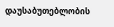დაუსაბუთებლობის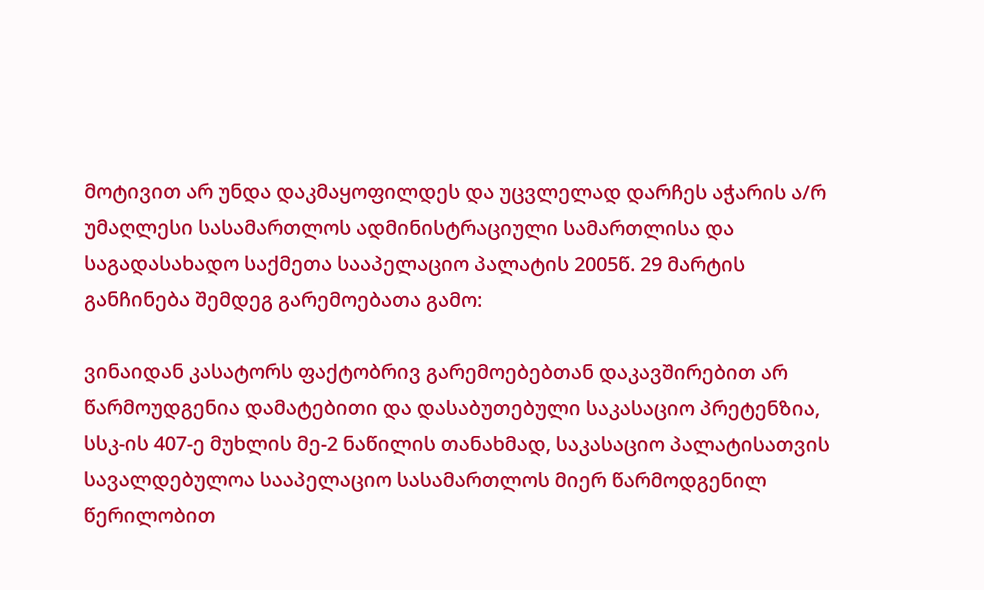მოტივით არ უნდა დაკმაყოფილდეს და უცვლელად დარჩეს აჭარის ა/რ უმაღლესი სასამართლოს ადმინისტრაციული სამართლისა და საგადასახადო საქმეთა სააპელაციო პალატის 2005წ. 29 მარტის განჩინება შემდეგ გარემოებათა გამო:

ვინაიდან კასატორს ფაქტობრივ გარემოებებთან დაკავშირებით არ წარმოუდგენია დამატებითი და დასაბუთებული საკასაციო პრეტენზია, სსკ-ის 407-ე მუხლის მე-2 ნაწილის თანახმად, საკასაციო პალატისათვის სავალდებულოა სააპელაციო სასამართლოს მიერ წარმოდგენილ წერილობით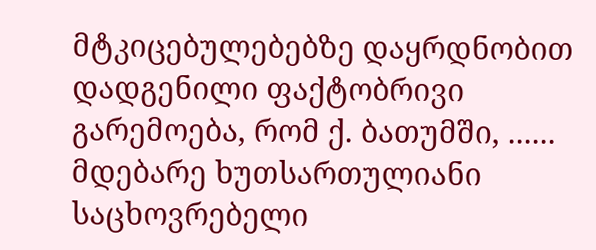მტკიცებულებებზე დაყრდნობით დადგენილი ფაქტობრივი გარემოება, რომ ქ. ბათუმში, ...... მდებარე ხუთსართულიანი საცხოვრებელი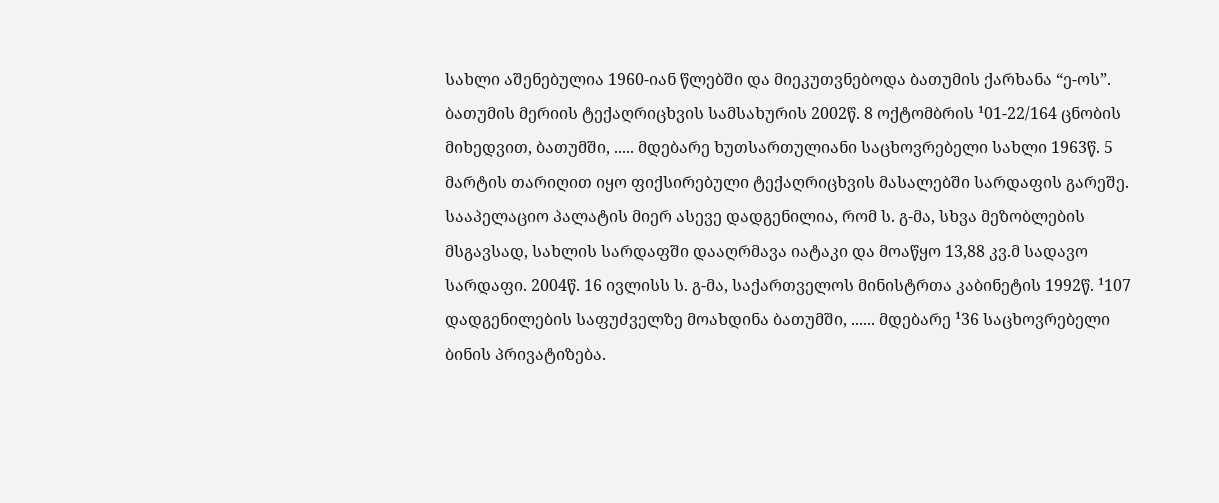სახლი აშენებულია 1960-იან წლებში და მიეკუთვნებოდა ბათუმის ქარხანა “ე-ოს”. ბათუმის მერიის ტექაღრიცხვის სამსახურის 2002წ. 8 ოქტომბრის ¹01-22/164 ცნობის მიხედვით, ბათუმში, ..... მდებარე ხუთსართულიანი საცხოვრებელი სახლი 1963წ. 5 მარტის თარიღით იყო ფიქსირებული ტექაღრიცხვის მასალებში სარდაფის გარეშე. სააპელაციო პალატის მიერ ასევე დადგენილია, რომ ს. გ-მა, სხვა მეზობლების მსგავსად, სახლის სარდაფში დააღრმავა იატაკი და მოაწყო 13,88 კვ.მ სადავო სარდაფი. 2004წ. 16 ივლისს ს. გ-მა, საქართველოს მინისტრთა კაბინეტის 1992წ. ¹107 დადგენილების საფუძველზე მოახდინა ბათუმში, ...... მდებარე ¹36 საცხოვრებელი ბინის პრივატიზება.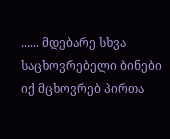...... მდებარე სხვა საცხოვრებელი ბინები იქ მცხოვრებ პირთა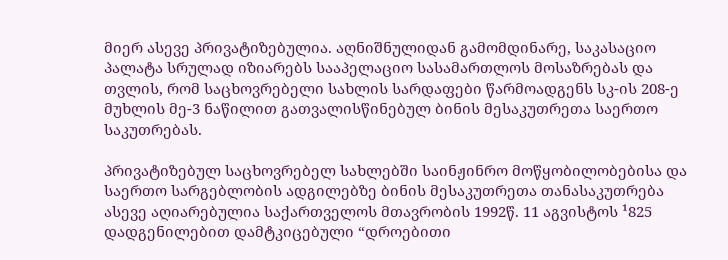მიერ ასევე პრივატიზებულია. აღნიშნულიდან გამომდინარე, საკასაციო პალატა სრულად იზიარებს სააპელაციო სასამართლოს მოსაზრებას და თვლის, რომ საცხოვრებელი სახლის სარდაფები წარმოადგენს სკ-ის 208-ე მუხლის მე-3 ნაწილით გათვალისწინებულ ბინის მესაკუთრეთა საერთო საკუთრებას.

პრივატიზებულ საცხოვრებელ სახლებში საინჟინრო მოწყობილობებისა და საერთო სარგებლობის ადგილებზე ბინის მესაკუთრეთა თანასაკუთრება ასევე აღიარებულია საქართველოს მთავრობის 1992წ. 11 აგვისტოს ¹825 დადგენილებით დამტკიცებული “დროებითი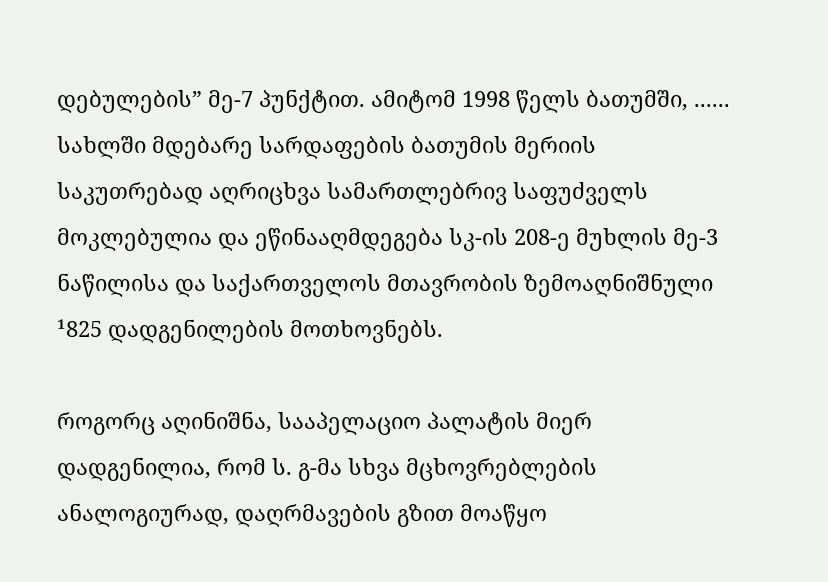დებულების” მე-7 პუნქტით. ამიტომ 1998 წელს ბათუმში, ...... სახლში მდებარე სარდაფების ბათუმის მერიის საკუთრებად აღრიცხვა სამართლებრივ საფუძველს მოკლებულია და ეწინააღმდეგება სკ-ის 208-ე მუხლის მე-3 ნაწილისა და საქართველოს მთავრობის ზემოაღნიშნული ¹825 დადგენილების მოთხოვნებს.

როგორც აღინიშნა, სააპელაციო პალატის მიერ დადგენილია, რომ ს. გ-მა სხვა მცხოვრებლების ანალოგიურად, დაღრმავების გზით მოაწყო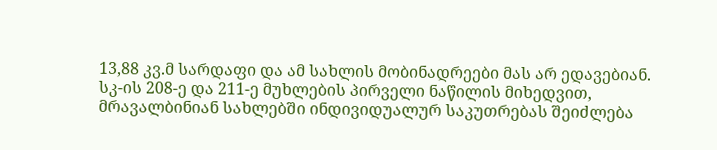13,88 კვ.მ სარდაფი და ამ სახლის მობინადრეები მას არ ედავებიან. სკ-ის 208-ე და 211-ე მუხლების პირველი ნაწილის მიხედვით, მრავალბინიან სახლებში ინდივიდუალურ საკუთრებას შეიძლება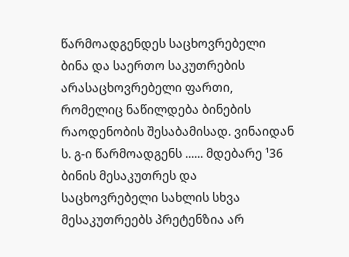წარმოადგენდეს საცხოვრებელი ბინა და საერთო საკუთრების არასაცხოვრებელი ფართი, რომელიც ნაწილდება ბინების რაოდენობის შესაბამისად. ვინაიდან ს. გ-ი წარმოადგენს ...... მდებარე ¹36 ბინის მესაკუთრეს და საცხოვრებელი სახლის სხვა მესაკუთრეებს პრეტენზია არ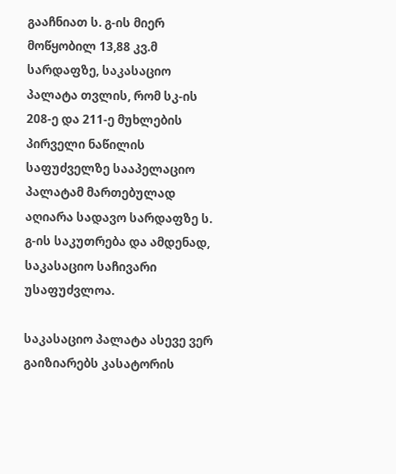გააჩნიათ ს. გ-ის მიერ მოწყობილ 13,88 კვ.მ სარდაფზე, საკასაციო პალატა თვლის, რომ სკ-ის 208-ე და 211-ე მუხლების პირველი ნაწილის საფუძველზე სააპელაციო პალატამ მართებულად აღიარა სადავო სარდაფზე ს. გ-ის საკუთრება და ამდენად, საკასაციო საჩივარი უსაფუძვლოა.

საკასაციო პალატა ასევე ვერ გაიზიარებს კასატორის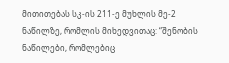მითითებას სკ-ის 211-ე მუხლის მე-2 ნაწილზე, რომლის მიხედვითაც: “შენობის ნაწილები, რომლებიც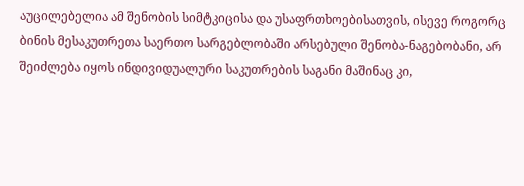აუცილებელია ამ შენობის სიმტკიცისა და უსაფრთხოებისათვის, ისევე როგორც ბინის მესაკუთრეთა საერთო სარგებლობაში არსებული შენობა-ნაგებობანი, არ შეიძლება იყოს ინდივიდუალური საკუთრების საგანი მაშინაც კი,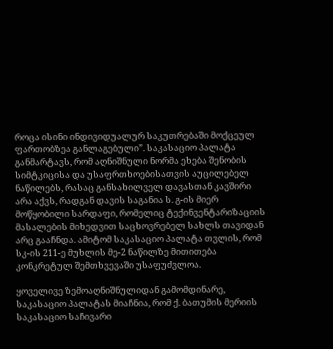როცა ისინი ინდივიდუალურ საკუთრებაში მოქცეულ ფართობზეა განლაგებული”. საკასაციო პალატა განმარტავს, რომ აღნიშნული ნორმა ეხება შენობის სიმტკიცისა და უსაფრთხოებისათვის აუცილებელ ნაწილებს, რასაც განსახილველ დავასთან კავშირი არა აქვს, რადგან დავის საგანია ს. გ-ის მიერ მოწყობილი სარდაფი, რომელიც ტექინვენტარიზაციის მასალების მიხედვით საცხოვრებელ სახლს თავიდან არც გააჩნდა. ამიტომ საკასაციო პალატა თვლის, რომ სკ-ის 211-ე მუხლის მე-2 ნაწილზე მითითება კონკრეტულ შემთხვევაში უსაფუძვლოა.

ყოველივე ზემოაღნიშნულიდან გამომდინარე, საკასაციო პალატას მიაჩნია, რომ ქ. ბათუმის მერიის საკასაციო საჩივარი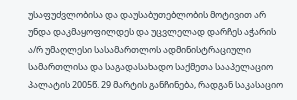უსაფუძვლობისა და დაუსაბუთებლობის მოტივით არ უნდა დაკმაყოფილდეს და უცვლელად დარჩეს აჭარის ა/რ უმაღლესი სასამართლოს ადმინისტრაციული სამართლისა და საგადასახადო საქმეთა სააპელაციო პალატის 2005წ. 29 მარტის განჩინება, რადგან საკასაციო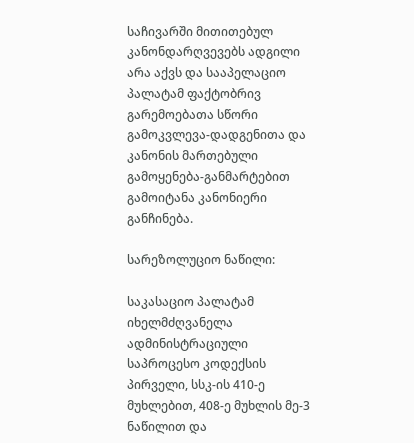საჩივარში მითითებულ კანონდარღვევებს ადგილი არა აქვს და სააპელაციო პალატამ ფაქტობრივ გარემოებათა სწორი გამოკვლევა-დადგენითა და კანონის მართებული გამოყენება-განმარტებით გამოიტანა კანონიერი განჩინება.

სარეზოლუციო ნაწილი:

საკასაციო პალატამ იხელმძღვანელა ადმინისტრაციული საპროცესო კოდექსის პირველი, სსკ-ის 410-ე მუხლებით, 408-ე მუხლის მე-3 ნაწილით და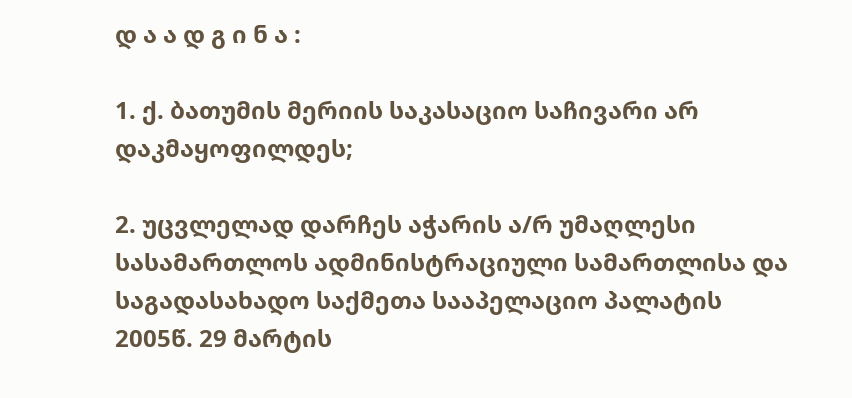დ ა ა დ გ ი ნ ა :

1. ქ. ბათუმის მერიის საკასაციო საჩივარი არ დაკმაყოფილდეს;

2. უცვლელად დარჩეს აჭარის ა/რ უმაღლესი სასამართლოს ადმინისტრაციული სამართლისა და საგადასახადო საქმეთა სააპელაციო პალატის 2005წ. 29 მარტის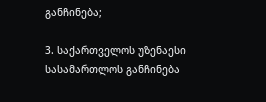განჩინება;

3. საქართველოს უზენაესი სასამართლოს განჩინება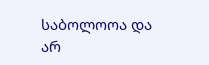საბოლოოა და არ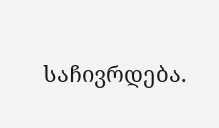საჩივრდება.